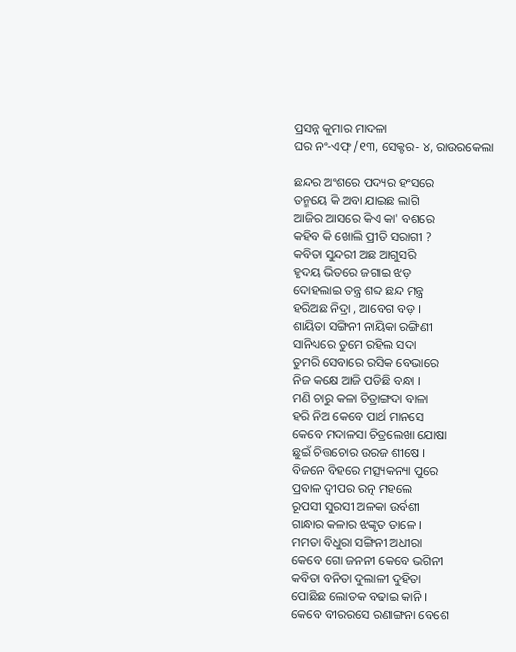ପ୍ରସନ୍ନ କୁମାର ମାଦଳା
ଘର ନଂ-ଏଫ୍ /୧୩, ସେକ୍ଟର- ୪, ରାଉରକେଲା

ଛନ୍ଦର ଅଂଶରେ ପଦ୍ୟର ହଂସରେ
ତନ୍ମୟେ କି ଅବା ଯାଇଛ ଲାଗି
ଆଜିର ଆସରେ କିଏ କା' ବଶରେ
କହିବ କି ଖୋଲି ପ୍ରୀତି ସରାଗୀ ?
କବିତା ସୁନ୍ଦରୀ ଅଛ ଆଗୁସରି
ହୃଦୟ ଭିତରେ ଜଗାଇ ଝଡ଼
ଦୋହଲାଇ ତନ୍ତ୍ର ଶବ୍ଦ ଛନ୍ଦ ମନ୍ତ୍ର
ହରିଅଛ ନିଦ୍ରା , ଆବେଗ ବଡ଼ ।
ଶାୟିତା ସଙ୍ଗିନୀ ନାୟିକା ରଙ୍ଗିଣୀ
ସାନିଧ୍ୟରେ ତୁମେ ରହିଲ ସଦା
ତୁମରି ସେବାରେ ରସିକ ବେଭାରେ
ନିଜ କକ୍ଷେ ଆଜି ପଡିଛି ବନ୍ଧା ।
ମଣି ଚାରୁ କଳା ଚିତ୍ରାଙ୍ଗଦା ବାଳା
ହରି ନିଅ କେବେ ପାର୍ଥ ମାନସେ
କେବେ ମଦାଳସା ଚିତ୍ରଲେଖା ଯୋଷା
ଛୁଇଁ ଚିତ୍ତଚୋର ଉରଜ ଶୀଷେ ।
ବିଜନେ ବିହରେ ମତ୍ସ୍ୟକନ୍ୟା ପୁରେ
ପ୍ରବାଳ ଦ୍ବୀପର ରତ୍ନ ମହଲେ
ରୂପସୀ ସୁରସୀ ଅଳକା ଉର୍ବଶୀ
ଗାନ୍ଧାର କଳାର ଝଙ୍କୃତ ତାଳେ ।
ମମତା ବିଧୁରା ସଙ୍ଗିନୀ ଅଧୀରା
କେବେ ଗୋ ଜନନୀ କେବେ ଭଗିନୀ
କବିତା ବନିତା ଦୁଲାଳୀ ଦୁହିତା
ପୋଛିଛ ଲୋତକ ବଢାଇ କାନି ।
କେବେ ବୀରରସେ ରଣାଙ୍ଗନା ବେଶେ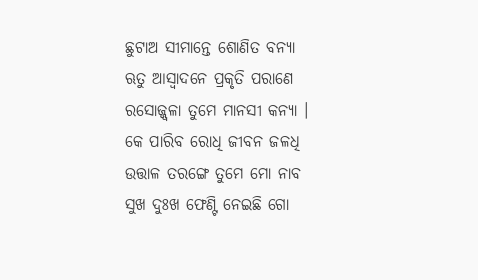ଛୁଟାଅ ସୀମାନ୍ତେ ଶୋଣିତ ବନ୍ୟା
ଋତୁ ଆସ୍ବାଦନେ ପ୍ରକୃତି ପରାଣେ
ରସୋଜ୍ଜ୍ବଳା ତୁମେ ମାନସୀ କନ୍ୟା ।
କେ ପାରିବ ରୋଧି ଜୀବନ ଜଳଧି
ଉତ୍ତାଳ ତରଙ୍ଗେ ତୁମେ ମୋ ନାବ
ସୁଖ ଦୁଃଖ ଫେଣ୍ଟି ନେଇଛି ଗୋ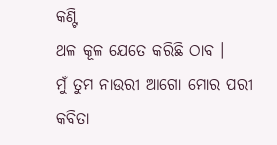କଣ୍ଟି
ଥଳ କୂଳ ଯେତେ କରିଛି ଠାବ ।
ମୁଁ ତୁମ ନାଉରୀ ଆଗୋ ମୋର ପରୀ
କବିତା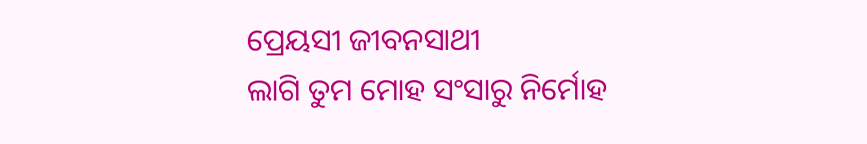ପ୍ରେୟସୀ ଜୀବନସାଥୀ
ଲାଗି ତୁମ ମୋହ ସଂସାରୁ ନିର୍ମୋହ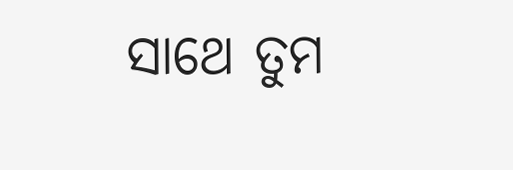ସାଥେ ତୁମ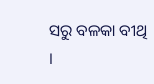ସରୁ ବଳକା ବୀଥି ।